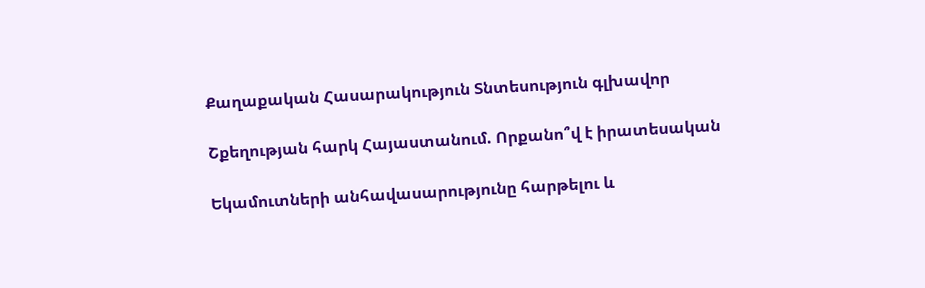Քաղաքական Հասարակություն Տնտեսություն գլխավոր

Շքեղության հարկ Հայաստանում. Որքանո՞վ է իրատեսական

Եկամուտների անհավասարությունը հարթելու և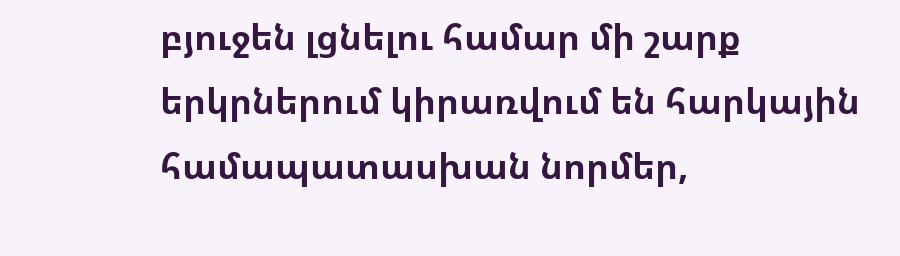բյուջեն լցնելու համար մի շարք երկրներում կիրառվում են հարկային համապատասխան նորմեր,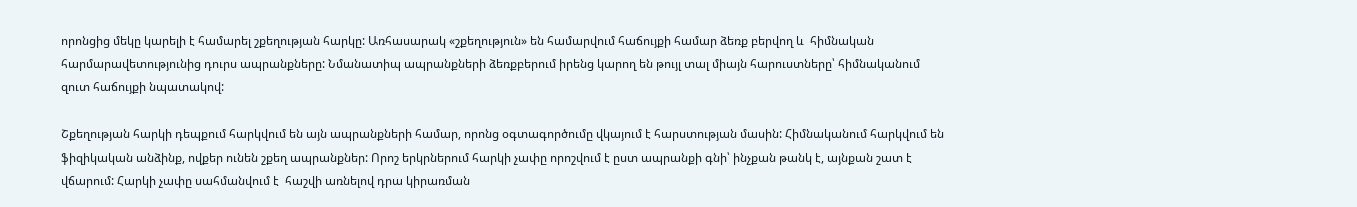որոնցից մեկը կարելի է համարել շքեղության հարկը: Առհասարակ «շքեղություն» են համարվում հաճույքի համար ձեռք բերվող և  հիմնական հարմարավետությունից դուրս ապրանքները: Նմանատիպ ապրանքների ձեռքբերում իրենց կարող են թույլ տալ միայն հարուստները՝ հիմնականում զուտ հաճույքի նպատակով:

Շքեղության հարկի դեպքում հարկվում են այն ապրանքների համար, որոնց օգտագործումը վկայում է հարստության մասին: Հիմնականում հարկվում են ֆիզիկական անձինք, ովքեր ունեն շքեղ ապրանքներ: Որոշ երկրներում հարկի չափը որոշվում է ըստ ապրանքի գնի՝ ինչքան թանկ է, այնքան շատ է վճարում: Հարկի չափը սահմանվում է  հաշվի առնելով դրա կիրառման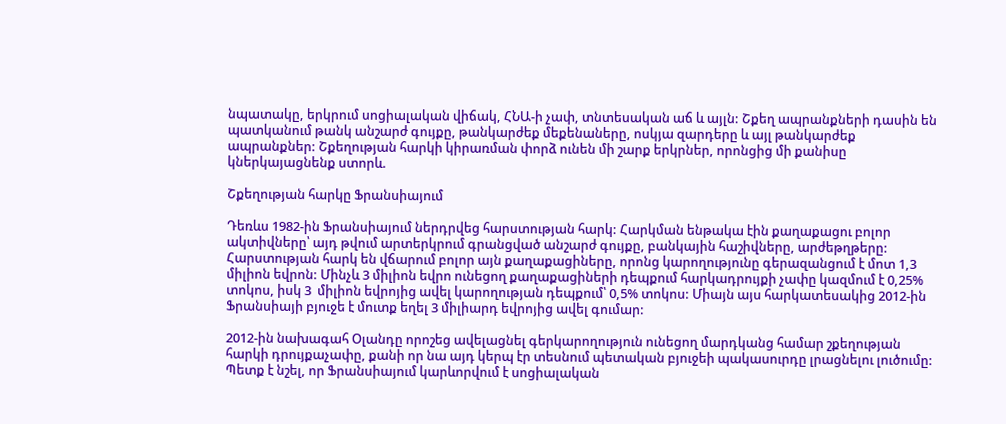նպատակը, երկրում սոցիալական վիճակ, ՀՆԱ-ի չափ, տնտեսական աճ և այլն: Շքեղ ապրանքների դասին են պատկանում թանկ անշարժ գույքը, թանկարժեք մեքենաները, ոսկյա զարդերը և այլ թանկարժեք ապրանքներ: Շքեղության հարկի կիրառման փորձ ունեն մի շարք երկրներ, որոնցից մի քանիսը կներկայացնենք ստորև.

Շքեղության հարկը Ֆրանսիայում

Դեռևս 1982-ին Ֆրանսիայում ներդրվեց հարստության հարկ: Հարկման ենթակա էին քաղաքացու բոլոր ակտիվները՝ այդ թվում արտերկրում գրանցված անշարժ գույքը, բանկային հաշիվները, արժեթղթերը: Հարստության հարկ են վճարում բոլոր այն քաղաքացիները, որոնց կարողությունը գերազանցում է մոտ 1,3 միլիոն եվրոն: Մինչև 3 միլիոն եվրո ունեցող քաղաքացիների դեպքում հարկադրույքի չափը կազմում է 0,25% տոկոս, իսկ 3  միլիոն եվրոյից ավել կարողության դեպքում՝ 0,5% տոկոս: Միայն այս հարկատեսակից 2012-ին Ֆրանսիայի բյուջե է մուտք եղել 3 միլիարդ եվրոյից ավել գումար:

2012-ին նախագահ Օլանդը որոշեց ավելացնել գերկարողություն ունեցող մարդկանց համար շքեղության հարկի դրույքաչափը, քանի որ նա այդ կերպ էր տեսնում պետական բյուջեի պակասուրդը լրացնելու լուծումը: Պետք է նշել, որ Ֆրանսիայում կարևորվում է սոցիալական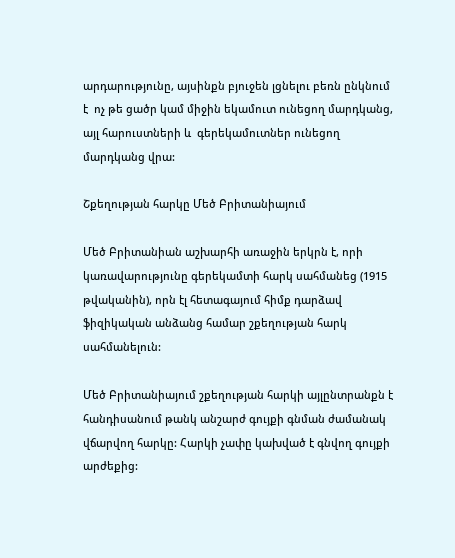արդարությունը, այսինքն բյուջեն լցնելու բեռն ընկնում է  ոչ թե ցածր կամ միջին եկամուտ ունեցող մարդկանց, այլ հարուստների և  գերեկամուտներ ունեցող մարդկանց վրա:

Շքեղության հարկը Մեծ Բրիտանիայում

Մեծ Բրիտանիան աշխարհի առաջին երկրն է, որի կառավարությունը գերեկամտի հարկ սահմանեց (1915 թվականին), որն էլ հետագայում հիմք դարձավ ֆիզիկական անձանց համար շքեղության հարկ սահմանելուն:

Մեծ Բրիտանիայում շքեղության հարկի այլընտրանքն է հանդիսանում թանկ անշարժ գույքի գնման ժամանակ վճարվող հարկը: Հարկի չափը կախված է գնվող գույքի արժեքից: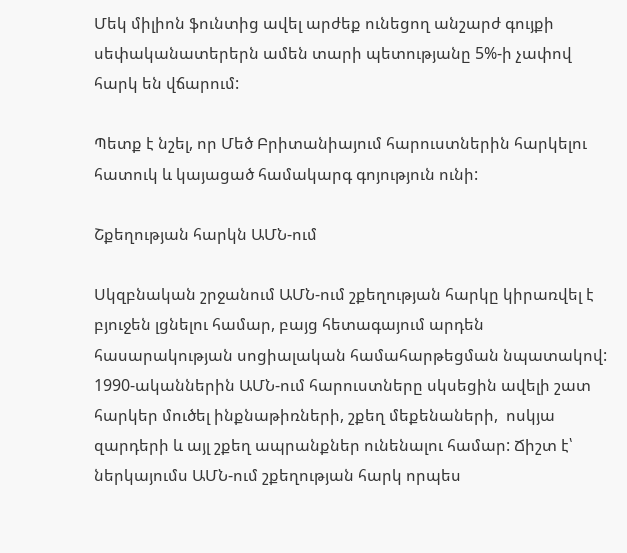Մեկ միլիոն ֆունտից ավել արժեք ունեցող անշարժ գույքի սեփականատերերն ամեն տարի պետությանը 5%-ի չափով հարկ են վճարում:

Պետք է նշել, որ Մեծ Բրիտանիայում հարուստներին հարկելու հատուկ և կայացած համակարգ գոյություն ունի:

Շքեղության հարկն ԱՄՆ-ում

Սկզբնական շրջանում ԱՄՆ-ում շքեղության հարկը կիրառվել է բյուջեն լցնելու համար, բայց հետագայում արդեն հասարակության սոցիալական համահարթեցման նպատակով: 1990-ականներին ԱՄՆ-ում հարուստները սկսեցին ավելի շատ հարկեր մուծել ինքնաթիռների, շքեղ մեքենաների,  ոսկյա զարդերի և այլ շքեղ ապրանքներ ունենալու համար: Ճիշտ է՝ ներկայումս ԱՄՆ-ում շքեղության հարկ որպես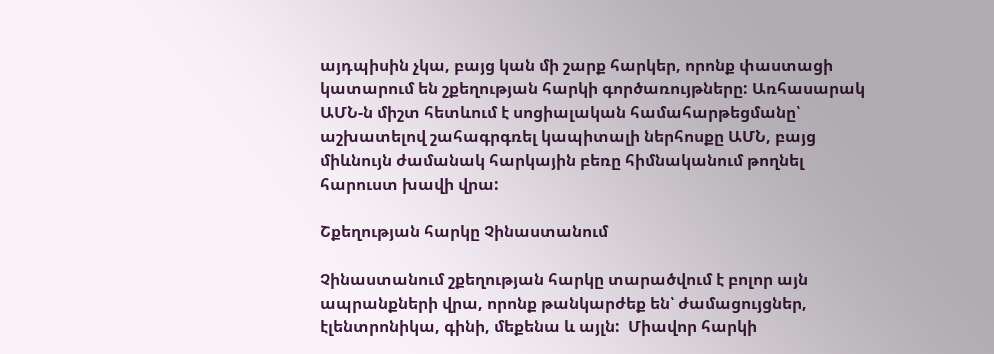այդպիսին չկա, բայց կան մի շարք հարկեր, որոնք փաստացի կատարում են շքեղության հարկի գործառույթները: Առհասարակ ԱՄՆ-ն միշտ հետևում է սոցիալական համահարթեցմանը՝ աշխատելով շահագրգռել կապիտալի ներհոսքը ԱՄՆ, բայց միևնույն ժամանակ հարկային բեռը հիմնականում թողնել  հարուստ խավի վրա:

Շքեղության հարկը Չինաստանում

Չինաստանում շքեղության հարկը տարածվում է բոլոր այն ապրանքների վրա, որոնք թանկարժեք են՝ ժամացույցներ, էլենտրոնիկա, գինի, մեքենա և այլն:  Միավոր հարկի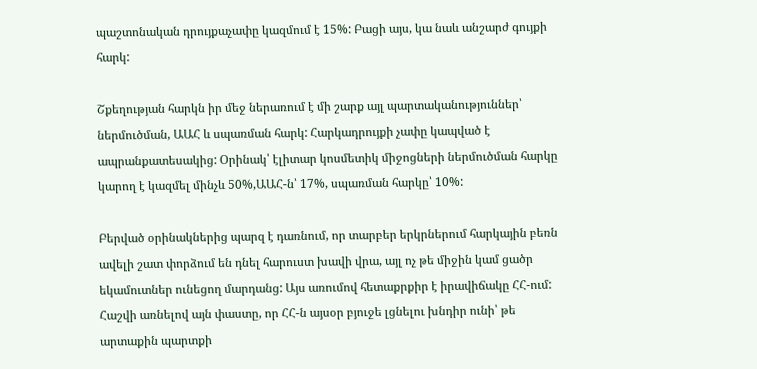պաշտոնական դրույքաչափը կազմում է 15%: Բացի այս, կա նաև անշարժ գույքի հարկ:

Շքեղության հարկն իր մեջ ներառում է մի շարք այլ պարտականություններ՝ ներմուծման, ԱԱՀ և սպառման հարկ: Հարկադրույքի չափը կապված է ապրանքատեսակից: Օրինակ՝ էլիտար կոսմետիկ միջոցների ներմուծման հարկը կարող է կազմել մինչև 50%,ԱԱՀ-ն՝ 17%, սպառման հարկը՝ 10%:

Բերված օրինակներից պարզ է դառնում, որ տարբեր երկրներում հարկային բեռն ավելի շատ փորձում են դնել հարուստ խավի վրա, այլ ոչ թե միջին կամ ցածր եկամուտներ ունեցող մարդանց: Այս առումով հետաքրքիր է իրավիճակը ՀՀ-ում: Հաշվի առնելով այն փաստը, որ ՀՀ-ն այսօր բյուջե լցնելու խնդիր ունի՝ թե արտաքին պարտքի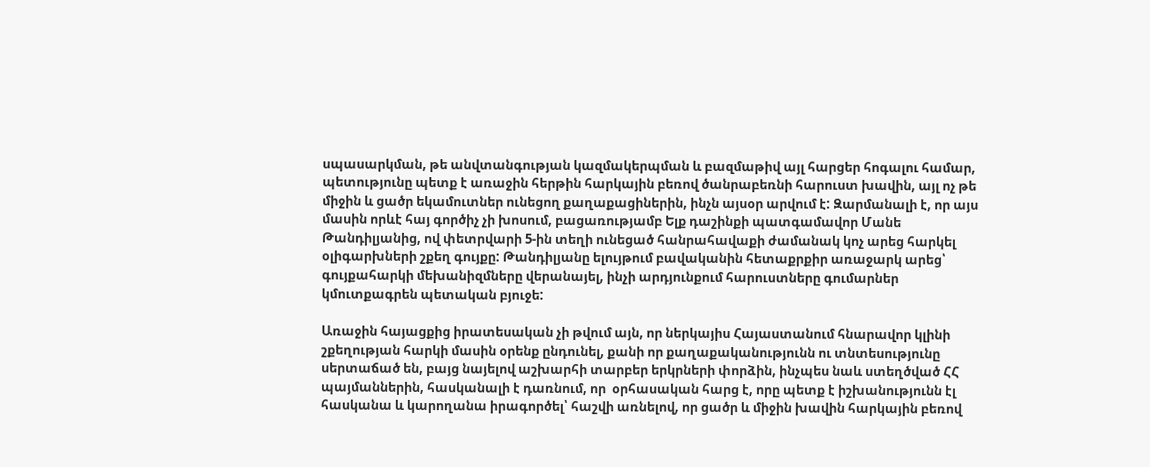սպասարկման, թե անվտանգության կազմակերպման և բազմաթիվ այլ հարցեր հոգալու համար, պետությունը պետք է առաջին հերթին հարկային բեռով ծանրաբեռնի հարուստ խավին, այլ ոչ թե միջին և ցածր եկամուտներ ունեցող քաղաքացիներին, ինչն այսօր արվում է: Զարմանալի է, որ այս մասին որևէ հայ գործիչ չի խոսում, բացառությամբ Ելք դաշինքի պատգամավոր Մանե Թանդիլյանից, ով փետրվարի 5-ին տեղի ունեցած հանրահավաքի ժամանակ կոչ արեց հարկել օլիգարխների շքեղ գույքը: Թանդիլյանը ելույթում բավականին հետաքրքիր առաջարկ արեց՝ գույքահարկի մեխանիզմները վերանայել, ինչի արդյունքում հարուստները գումարներ կմուտքագրեն պետական բյուջե:

Առաջին հայացքից իրատեսական չի թվում այն, որ ներկայիս Հայաստանում հնարավոր կլինի շքեղության հարկի մասին օրենք ընդունել, քանի որ քաղաքականությունն ու տնտեսությունը սերտաճած են, բայց նայելով աշխարհի տարբեր երկրների փորձին, ինչպես նաև ստեղծված ՀՀ պայմաններին, հասկանալի է դառնում, որ  օրհասական հարց է, որը պետք է իշխանությունն էլ հասկանա և կարողանա իրագործել՝ հաշվի առնելով, որ ցածր և միջին խավին հարկային բեռով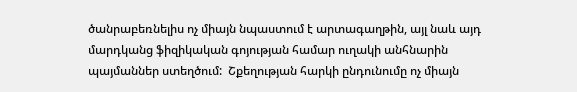ծանրաբեռնելիս ոչ միայն նպաստում է արտագաղթին, այլ նաև այդ մարդկանց ֆիզիկական գոյության համար ուղակի անհնարին պայմաններ ստեղծում:  Շքեղության հարկի ընդունումը ոչ միայն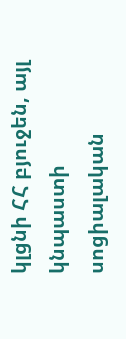կլցնի ՀՀ բյուջեն, այլ կնպաստի սոցիալական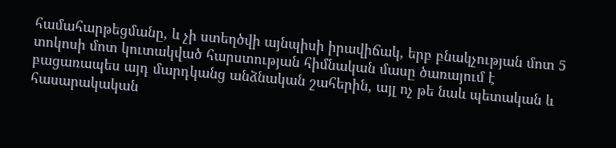համահարթեցմանը, և չի ստեղծվի այնպիսի իրավիճակ, երբ բնակչության մոտ 5 տոկոսի մոտ կուտակված հարստության հիմնական մասը ծառայում է բացառապես այդ մարդկանց անձնական շահերին, այլ ոչ թե նաև պետական և հասարակական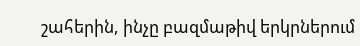շահերին, ինչը բազմաթիվ երկրներում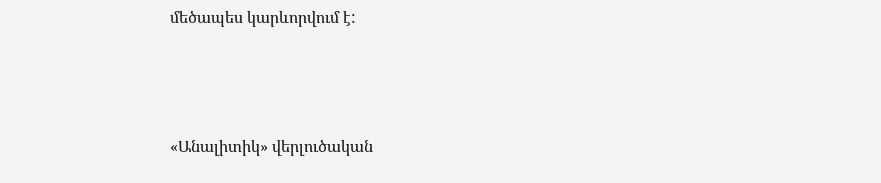մեծապես կարևորվում է:



«Անալիտիկ» վերլուծական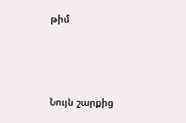թիմ



Նույն շարքից